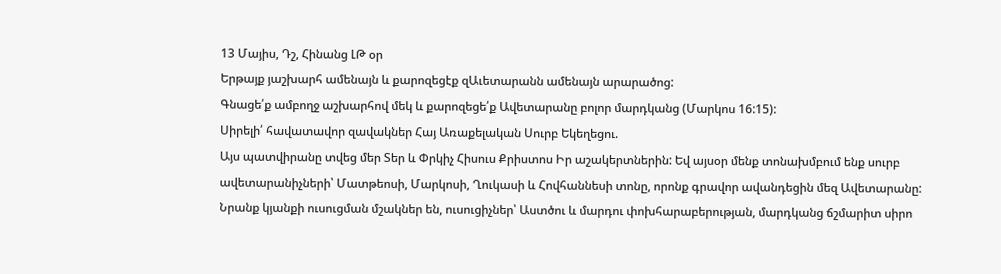13 Մայիս, Դշ, Հինանց ԼԹ օր
Երթայք յաշխարհ ամենայն և քարոզեցէք զԱւետարանն ամենայն արարածոց:
Գնացե՛ք ամբողջ աշխարհով մեկ և քարոզեցե՛ք Ավետարանը բոլոր մարդկանց (Մարկոս 16:15):
Սիրելի՛ հավատավոր զավակներ Հայ Առաքելական Սուրբ Եկեղեցու.
Այս պատվիրանը տվեց մեր Տեր և Փրկիչ Հիսուս Քրիստոս Իր աշակերտներին: Եվ այսօր մենք տոնախմբում ենք սուրբ ավետարանիչների՝ Մատթեոսի, Մարկոսի, Ղուկասի և Հովհաննեսի տոնը, որոնք գրավոր ավանդեցին մեզ Ավետարանը: Նրանք կյանքի ուսուցման մշակներ են, ուսուցիչներ՝ Աստծու և մարդու փոխհարաբերության, մարդկանց ճշմարիտ սիրո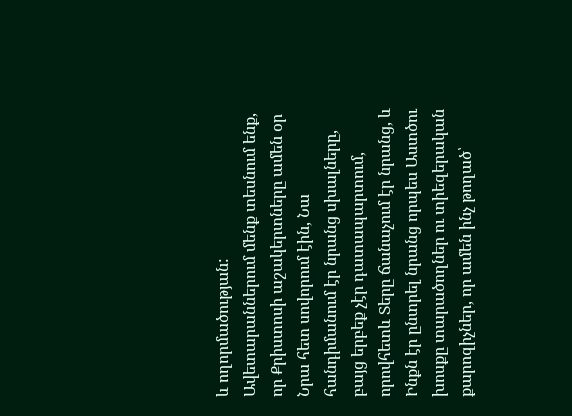և ողորմածության:
Ավետարաններում մենք տեսնում ենք, որ Քրիստոսի աշակերտները ամեն օր Նրա հետ սովորում էին, Նա հանդիմանում էր նրանց սխալները, բայց երբեք չէր դատապարտում, որովհետև Տերը ճանաչում էր նրանց, և Ինքն էր ընտրել նրանց որպես Աստծու խոսքը տարածողներ ու տիեզերական քարոզիչներ, որ ամեն ինչ թողած՝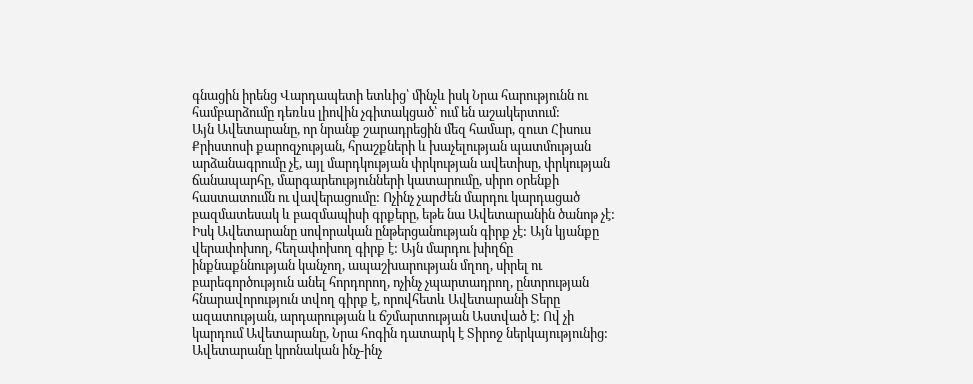գնացին իրենց Վարդապետի ետևից՝ մինչև իսկ Նրա հարությունն ու համբարձումը դեռևս լիովին չգիտակցած՝ ում են աշակերտում:
Այն Ավետարանը, որ նրանք շարադրեցին մեզ համար, զուտ Հիսուս Քրիստոսի քարոզչության, հրաշքների և խաչելության պատմության արձանագրումը չէ, այլ մարդկության փրկության ավետիսը, փրկության ճանապարհը, մարգարեությունների կատարումը, սիրո օրենքի հաստատումն ու վավերացումը: Ոչինչ չարժեն մարդու կարդացած բազմատեսակ և բազմապիսի գրքերը, եթե նա Ավետարանին ծանոթ չէ: Իսկ Ավետարանը սովորական ընթերցանության գիրք չէ: Այն կյանքը վերափոխող, հեղափոխող գիրք է: Այն մարդու խիղճը ինքնաքննության կանչող, ապաշխարության մղող, սիրել ու բարեգործություն անել հորդորող, ոչինչ չպարտադրող, ընտրության հնարավորություն տվող գիրք է, որովհետև Ավետարանի Տերը ազատության, արդարության և ճշմարտության Աստված է: Ով չի կարդում Ավետարանը, Նրա հոգին դատարկ է Տիրոջ ներկայությունից:
Ավետարանը կրոնական ինչ-ինչ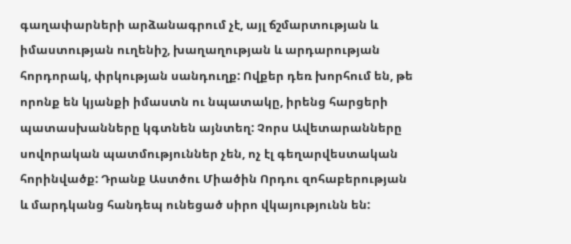գաղափարների արձանագրում չէ, այլ ճշմարտության և իմաստության ուղենիշ, խաղաղության և արդարության հորդորակ, փրկության սանդուղք: Ովքեր դեռ խորհում են, թե որոնք են կյանքի իմաստն ու նպատակը, իրենց հարցերի պատասխանները կգտնեն այնտեղ: Չորս Ավետարանները սովորական պատմություններ չեն, ոչ էլ գեղարվեստական հորինվածք: Դրանք Աստծու Միածին Որդու զոհաբերության և մարդկանց հանդեպ ունեցած սիրո վկայությունն են: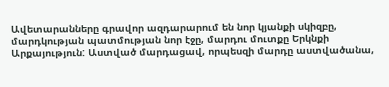Ավետարանները գրավոր ազդարարում են նոր կյանքի սկիզբը, մարդկության պատմության նոր էջը, մարդու մուտքը Երկնքի Արքայություն: Աստված մարդացավ, որպեսզի մարդը աստվածանա,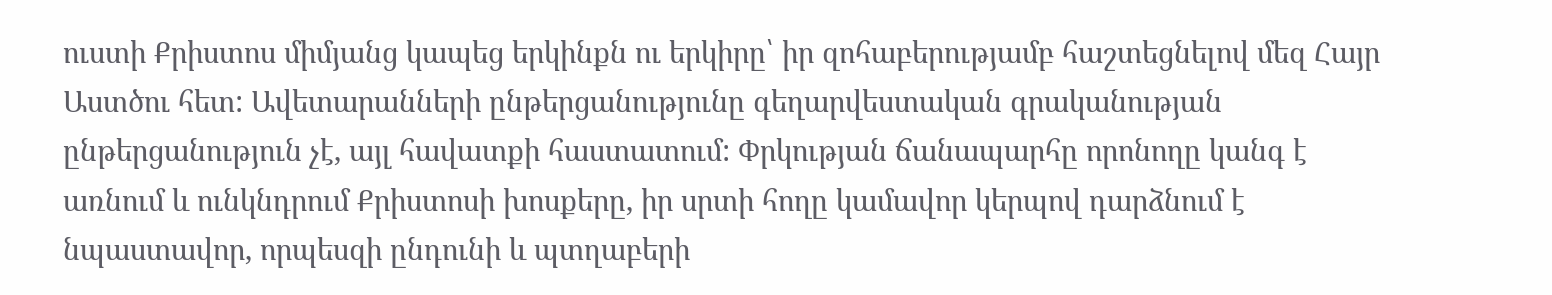ուստի Քրիստոս միմյանց կապեց երկինքն ու երկիրը՝ իր զոհաբերությամբ հաշտեցնելով մեզ Հայր Աստծու հետ: Ավետարանների ընթերցանությունը գեղարվեստական գրականության ընթերցանություն չէ, այլ հավատքի հաստատում: Փրկության ճանապարհը որոնողը կանգ է առնում և ունկնդրում Քրիստոսի խոսքերը, իր սրտի հողը կամավոր կերպով դարձնում է նպաստավոր, որպեսզի ընդունի և պտղաբերի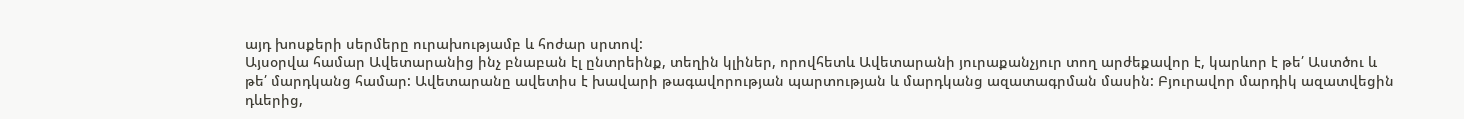այդ խոսքերի սերմերը ուրախությամբ և հոժար սրտով:
Այսօրվա համար Ավետարանից ինչ բնաբան էլ ընտրեինք, տեղին կլիներ, որովհետև Ավետարանի յուրաքանչյուր տող արժեքավոր է, կարևոր է թե՛ Աստծու և թե՛ մարդկանց համար: Ավետարանը ավետիս է խավարի թագավորության պարտության և մարդկանց ազատագրման մասին: Բյուրավոր մարդիկ ազատվեցին դևերից,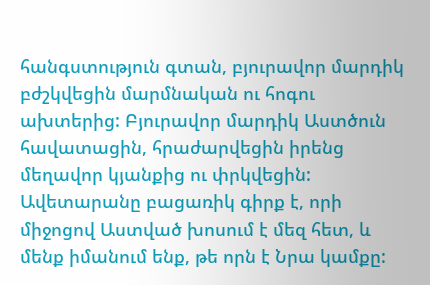հանգստություն գտան, բյուրավոր մարդիկ բժշկվեցին մարմնական ու հոգու ախտերից: Բյուրավոր մարդիկ Աստծուն հավատացին, հրաժարվեցին իրենց մեղավոր կյանքից ու փրկվեցին:
Ավետարանը բացառիկ գիրք է, որի միջոցով Աստված խոսում է մեզ հետ, և մենք իմանում ենք, թե որն է Նրա կամքը: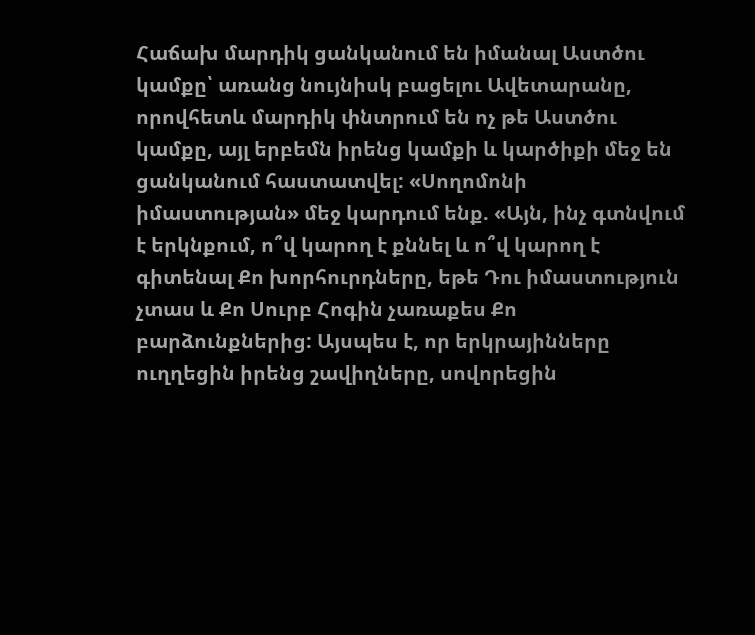Հաճախ մարդիկ ցանկանում են իմանալ Աստծու կամքը՝ առանց նույնիսկ բացելու Ավետարանը, որովհետև մարդիկ փնտրում են ոչ թե Աստծու կամքը, այլ երբեմն իրենց կամքի և կարծիքի մեջ են ցանկանում հաստատվել: «Սողոմոնի իմաստության» մեջ կարդում ենք. «Այն, ինչ գտնվում է երկնքում, ո՞վ կարող է քննել և ո՞վ կարող է գիտենալ Քո խորհուրդները, եթե Դու իմաստություն չտաս և Քո Սուրբ Հոգին չառաքես Քո բարձունքներից: Այսպես է, որ երկրայինները ուղղեցին իրենց շավիղները, սովորեցին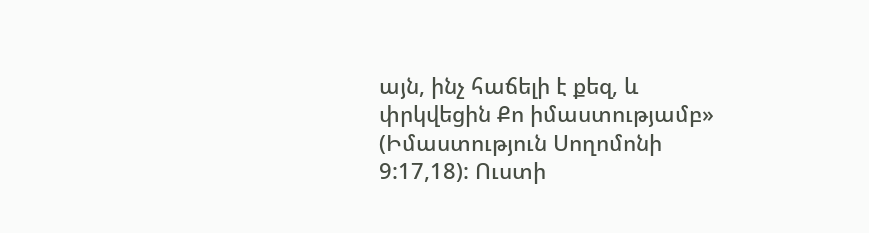այն, ինչ հաճելի է քեզ, և փրկվեցին Քո իմաստությամբ» (Իմաստություն Սողոմոնի 9:17,18): Ուստի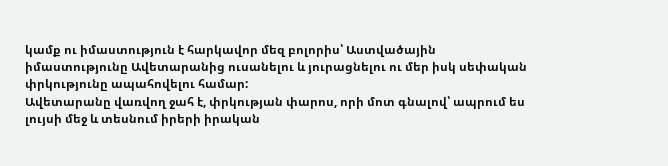կամք ու իմաստություն է հարկավոր մեզ բոլորիս՝ Աստվածային իմաստությունը Ավետարանից ուսանելու և յուրացնելու ու մեր իսկ սեփական փրկությունը ապահովելու համար:
Ավետարանը վառվող ջահ է, փրկության փարոս, որի մոտ գնալով՝ ապրում ես լույսի մեջ և տեսնում իրերի իրական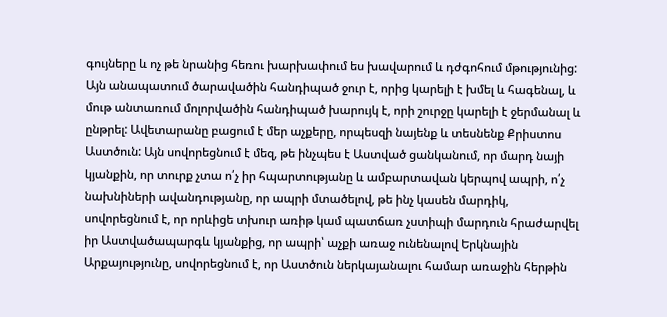գույները և ոչ թե նրանից հեռու խարխափում ես խավարում և դժգոհում մթությունից: Այն անապատում ծարավածին հանդիպած ջուր է, որից կարելի է խմել և հագենալ, և մութ անտառում մոլորվածին հանդիպած խարույկ է, որի շուրջը կարելի է ջերմանալ և ընթրել: Ավետարանը բացում է մեր աչքերը, որպեսզի նայենք և տեսնենք Քրիստոս Աստծուն: Այն սովորեցնում է մեզ, թե ինչպես է Աստված ցանկանում, որ մարդ նայի կյանքին, որ տուրք չտա ո՛չ իր հպարտությանը և ամբարտավան կերպով ապրի, ո՛չ նախնիների ավանդությանը, որ ապրի մտածելով, թե ինչ կասեն մարդիկ, սովորեցնում է, որ որևիցե տխուր առիթ կամ պատճառ չստիպի մարդուն հրաժարվել իր Աստվածապարգև կյանքից, որ ապրի՝ աչքի առաջ ունենալով Երկնային Արքայությունը, սովորեցնում է, որ Աստծուն ներկայանալու համար առաջին հերթին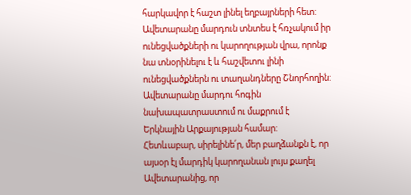հարկավոր է հաշտ լինել եղբայրների հետ: Ավետարանը մարդուն տնտես է հռչակում իր ունեցվածքների ու կարողության վրա, որոնք նա տնօրինելու է և հաշվետու լինի ունեցվածքներն ու տաղանդները Շնորհողին: Ավետարանը մարդու հոգին նախապատրաստում ու մաքրում է Երկնային Արքայության համար:
Հետևաբար, սիրելինե՛ր, մեր բաղձանքն է, որ այսօր էլ մարդիկ կարողանան լույս քաղել Ավետարանից, որ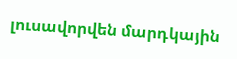լուսավորվեն մարդկային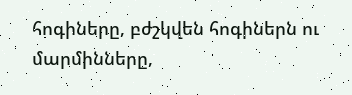հոգիները, բժշկվեն հոգիներն ու մարմինները,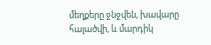մեղքերը ջնջվեն, խավարը հալածվի, և մարդիկ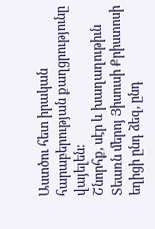Աստծու հետ իրական հարաբերության քաղցրությունը վայելեն:
Շնորհք, սէր և խաղաղութիւն Տեառն մերոյ Յիսուսի Քրիստոսի եղիցի ընդ ձեզ, ընդ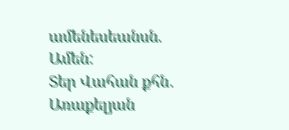ամենեսեանսն. Ամեն:
Տեր Վահան քհն․ Առաքելյան